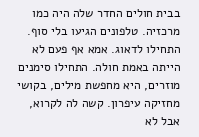בבית חולים החדר שלה היה כמו מרכזיה. טלפונים הגיעו בלי סוף. התחילו לדאוג. אמא אף פעם לא הייתה באמת חולה. התחילו סימנים מוזרים, היא מחפשת מילים, בקושי מחזיקה עיפרון. קשה לה לקרוא, אבל לא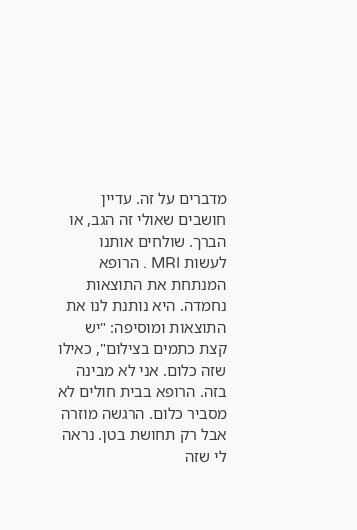מדברים על זה. עדיין חושבים שאולי זה הגב, או הברך. שולחים אותנו לעשות MRI . הרופא המנתחת את התוצאות נחמדה. היא נותנת לנו את התוצאות ומוסיפה: "יש קצת כתמים בצילום", כאילו שזה כלום. אני לא מבינה בזה. הרופא בבית חולים לא מסביר כלום. הרגשה מוזרה אבל רק תחושת בטן. נראה לי שזה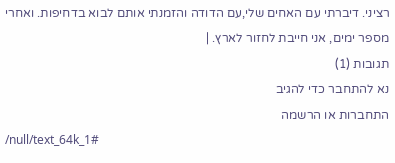רציני. דיברתי עם האחים שלי,עם הדודה והזמנתי אותם לבוא בדחיפות. ואחרי מספר ימים, אני חייבת לחזור לארץ. |
תגובות (1)
נא להתחבר כדי להגיב
התחברות או הרשמה
/null/text_64k_1#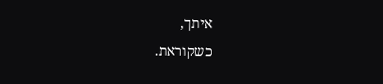איתך,
כשקוראת.